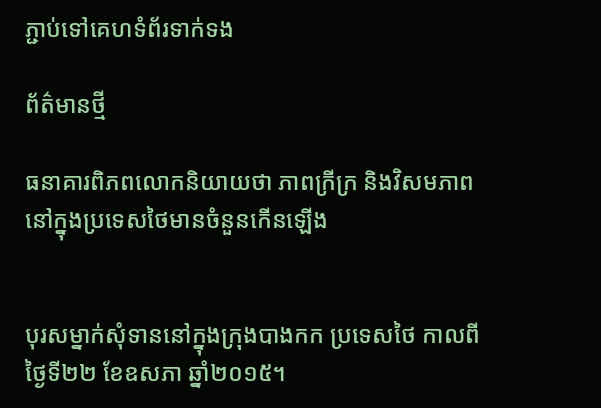ភ្ជាប់ទៅគេហទំព័រទាក់ទង

ព័ត៌មានថ្មី

ធនាគារពិភពលោកនិយាយថា ភាពក្រីក្រ និងវិសមភាពនៅក្នុងប្រទេសថៃមានចំនួនកើនឡើង


បុរសម្នាក់សុំទាននៅក្នុងក្រុងបាងកក ប្រទេសថៃ កាលពីថ្ងៃទី២២ ខែឧសភា ឆ្នាំ២០១៥។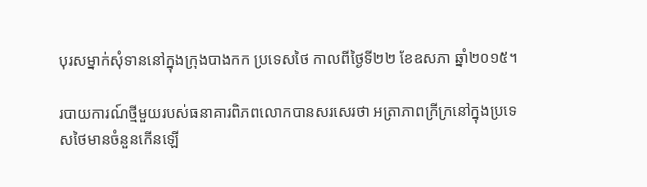បុរសម្នាក់សុំទាននៅក្នុងក្រុងបាងកក ប្រទេសថៃ កាលពីថ្ងៃទី២២ ខែឧសភា ឆ្នាំ២០១៥។

របាយការណ៍ថ្មីមួយរបស់ធនាគារពិភពលោកបានសរសេរថា អត្រាភាពក្រីក្រនៅក្នុងប្រទេសថៃមានចំនួនកើនឡើ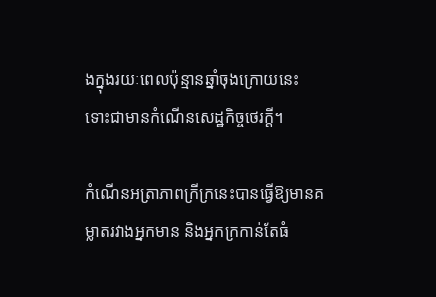ងក្នុងរយៈពេលប៉ុន្មានឆ្នាំចុងក្រោយនេះ ទោះជាមានកំណើនសេដ្ឋកិច្ចថេរក្តី។

កំណើនអត្រាភាពក្រីក្រនេះបានធ្វើឱ្យមានគម្លាតរវាងអ្នកមាន និងអ្នកក្រកាន់តែធំ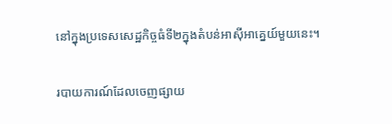នៅក្នុងប្រទេសសេដ្ឋកិច្ចធំទី២ក្នុងតំបន់អាស៊ីអាគ្នេយ៍មួយនេះ។

របាយការណ៍ដែលចេញផ្សាយ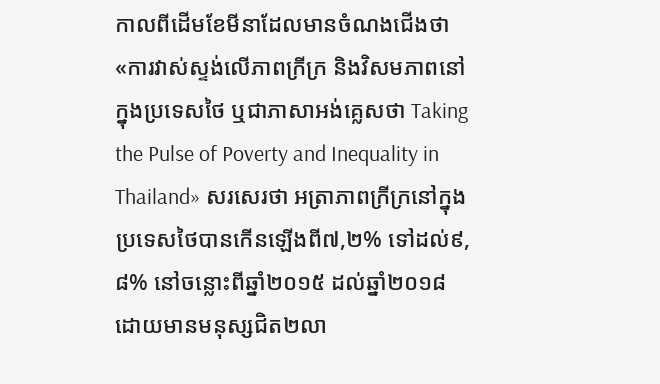កាលពីដើមខែមីនាដែលមានចំណងជើងថា «ការវាស់ស្ទង់លើភាពក្រីក្រ និងវិសមភាពនៅក្នុងប្រទេសថៃ ឬជាភាសាអង់គ្លេសថា Taking the Pulse of Poverty and Inequality in Thailand» សរសេរថា អត្រាភាពក្រីក្រនៅក្នុងប្រទេសថៃបានកើនឡើងពី៧,២% ទៅដល់៩,៨% នៅចន្លោះពីឆ្នាំ២០១៥ ដល់ឆ្នាំ២០១៨ ដោយមានមនុស្សជិត២លា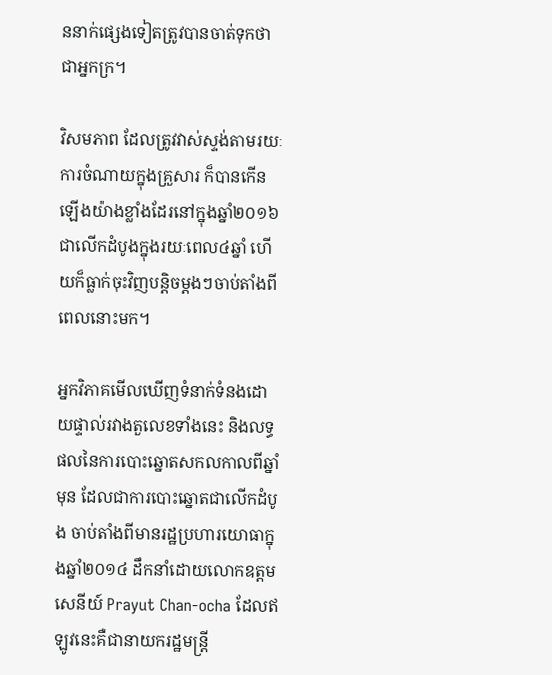ននាក់ផ្សេងទៀតត្រូវបានចាត់ទុកថាជាអ្នកក្រ។

វិសមភាព ដែលត្រូវវាស់ស្ទង់តាមរយៈការចំណាយក្នុងគ្រួសារ ក៏បានកើនឡើងយ៉ាងខ្លាំងដែរនៅក្នុងឆ្នាំ២០១៦ ជាលើកដំបូងក្នុងរយៈពេល៤ឆ្នាំ ហើយក៏ធ្លាក់ចុះវិញបន្តិចម្តងៗចាប់តាំងពីពេលនោះមក។

អ្នកវិភាគមើលឃើញទំនាក់ទំនងដោយផ្ទាល់រវាងតួលេខទាំងនេះ និងលទ្ធផលនៃការបោះឆ្នោតសកលកាលពីឆ្នាំមុន ដែលជាការបោះឆ្នោតជាលើកដំបូង ចាប់តាំងពីមានរដ្ឋប្រហារយោធាក្នុងឆ្នាំ២០១៤ ដឹកនាំដោយលោកឧត្តមសេនីយ៍ Prayut Chan-ocha ដែលឥឡូវនេះគឺជានាយករដ្ឋមន្ត្រី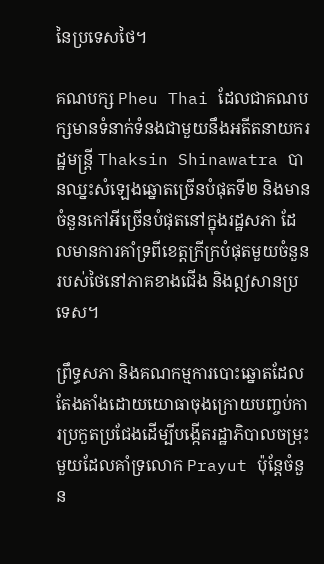នៃប្រទេសថៃ។

គណបក្ស Pheu Thai ដែលជាគណបក្សមានទំនាក់ទំនងជាមួយនឹងអតីតនាយករដ្ឋមន្ត្រី Thaksin Shinawatra បានឈ្នះសំឡេងឆ្នោតច្រើនបំផុតទី២ និងមានចំនួនកៅអីច្រើនបំផុតនៅក្នុងរដ្ឋសភា ដែលមានការគាំទ្រពីខេត្តក្រីក្របំផុតមួយចំនួនរបស់ថៃនៅភាគខាងជើង និងឦសានប្រទេស។

ព្រឹទ្ធសភា និងគណកម្មការបោះឆ្នោតដែលតែងតាំងដោយយោធាចុងក្រោយបញ្ចប់ការប្រកួតប្រជែងដើម្បីបង្កើតរដ្ឋាភិបាលចម្រុះមួយដែលគាំទ្រលោក Prayut ប៉ុន្តែចំនួន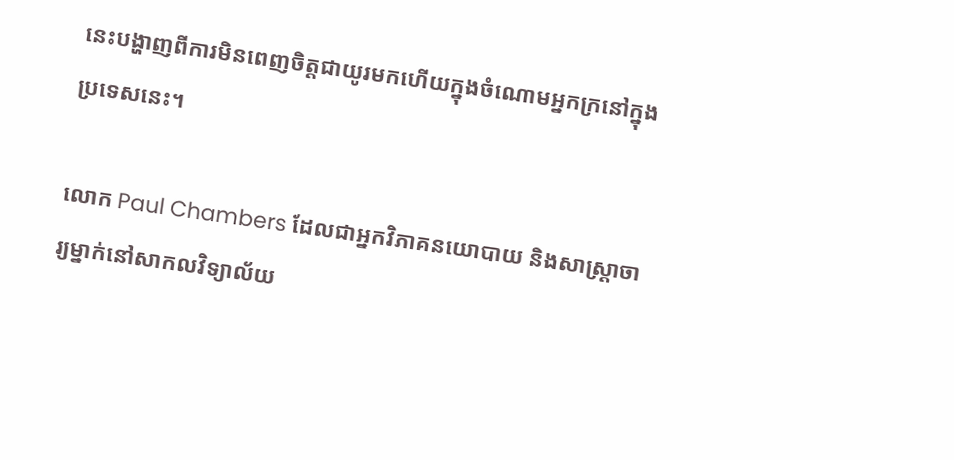នេះបង្ហាញពីការមិនពេញចិត្តជាយូរមកហើយក្នុងចំណោមអ្នកក្រនៅក្នុងប្រទេសនេះ។

លោក Paul Chambers ដែលជាអ្នកវិភាគនយោបាយ និងសាស្ត្រាចារ្យម្នាក់នៅសាកលវិទ្យាល័យ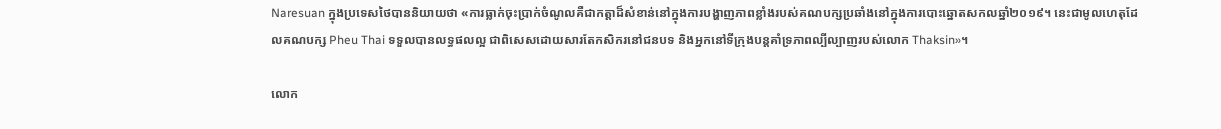Naresuan ក្នុងប្រទេសថៃបាននិយាយថា «ការធ្លាក់ចុះប្រាក់ចំណូលគឺជាកត្តាដ៏សំខាន់នៅក្នុងការបង្ហាញភាពខ្លាំងរបស់គណបក្សប្រឆាំងនៅក្នុងការបោះឆ្នោតសកលឆ្នាំ២០១៩។ នេះជាមូលហេតុដែលគណបក្ស Pheu Thai ទទួលបានលទ្ធផលល្អ ជាពិសេសដោយសារតែកសិករនៅជនបទ និងអ្នកនៅទីក្រុងបន្តគាំទ្រភាពល្បីល្បាញរបស់លោក Thaksin»។

លោក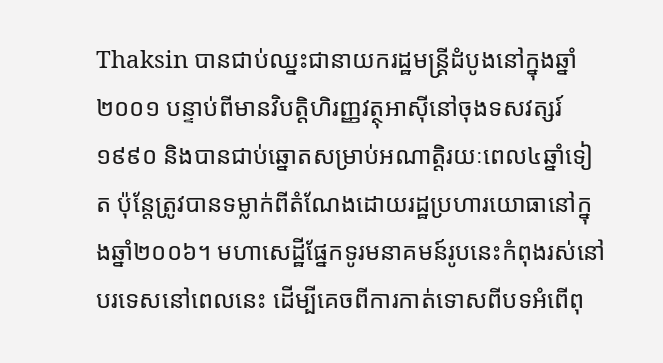Thaksin បានជាប់ឈ្នះជានាយករដ្ឋមន្ត្រីដំបូងនៅក្នុងឆ្នាំ២០០១ បន្ទាប់ពីមានវិបត្តិហិរញ្ញវត្ថុអាស៊ីនៅចុងទសវត្សរ៍១៩៩០ និងបានជាប់ឆ្នោតសម្រាប់អណាត្តិរយៈពេល៤ឆ្នាំទៀត ប៉ុន្តែត្រូវបានទម្លាក់ពីតំណែងដោយរដ្ឋប្រហារយោធានៅក្នុងឆ្នាំ២០០៦។ មហាសេដ្ឋីផ្នែកទូរមនាគមន៍រូបនេះកំពុងរស់នៅបរទេសនៅពេលនេះ ដើម្បីគេចពីការកាត់ទោសពីបទអំពើពុ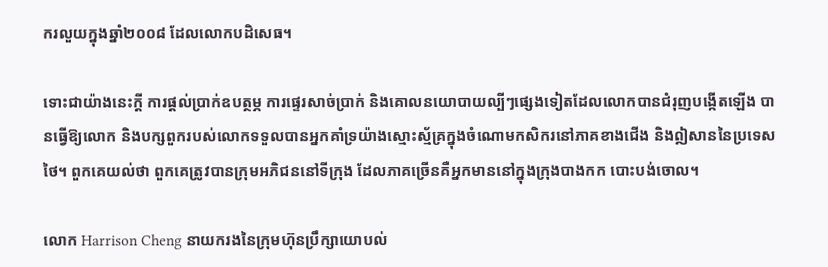ករលួយក្នុងឆ្នាំ២០០៨ ដែលលោកបដិសេធ។

ទោះជាយ៉ាងនេះក្តី ការផ្តល់ប្រាក់ឧបត្ថម្ភ ការផ្ទេរសាច់ប្រាក់ និងគោលនយោបាយល្បីៗផ្សេងទៀតដែលលោកបានជំរុញបង្កើតឡើង បានធ្វើឱ្យលោក និងបក្សពួករបស់លោកទទួលបានអ្នកគាំទ្រយ៉ាងស្មោះស្ម័គ្រក្នុងចំណោមកសិករនៅភាគខាងជើង និងឦសាននៃប្រទេសថៃ។ ពួកគេយល់ថា ពួកគេត្រូវបានក្រុមអភិជននៅទីក្រុង ដែលភាគច្រើនគឺអ្នកមាននៅក្នុងក្រុងបាងកក បោះបង់ចោល។

លោក Harrison Cheng នាយករងនៃក្រុមហ៊ុនប្រឹក្សាយោបល់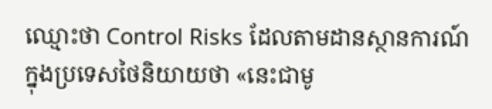ឈ្មោះថា Control Risks ដែលតាមដានស្ថានការណ៍ក្នុងប្រទេសថៃនិយាយថា «នេះជាមូ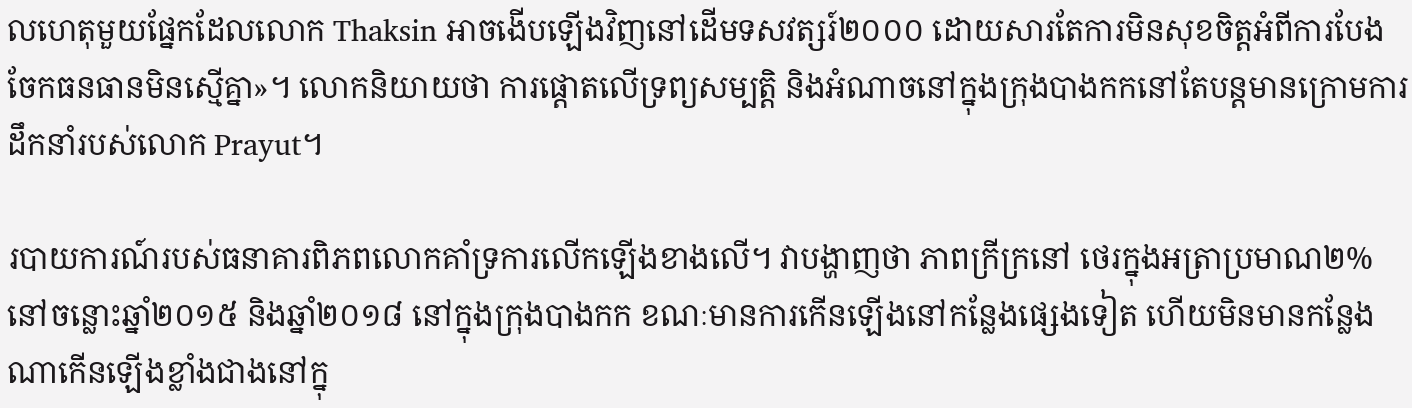លហេតុមួយផ្នែកដែលលោក Thaksin អាចងើបឡើងវិញនៅដើមទសវត្សរ៍២០០០ ដោយសារតែការមិនសុខចិត្តអំពីការបែងចែកធនធានមិនស្មើគ្នា»។ លោកនិយាយថា ការផ្តោតលើទ្រព្យសម្បត្តិ និងអំណាចនៅក្នុងក្រុងបាងកកនៅតែបន្តមានក្រោមការដឹកនាំរបស់លោក Prayut។

របាយការណ៍របស់ធនាគារពិភពលោកគាំទ្រការលើកឡើងខាងលើ។ វាបង្ហាញថា ភាពក្រីក្រនៅ ថេរក្នុងអត្រាប្រមាណ២% នៅចន្លោះឆ្នាំ២០១៥ និងឆ្នាំ២០១៨ នៅក្នុងក្រុងបាងកក ខណៈមានការកើនឡើងនៅកន្លែងផ្សេងទៀត ហើយមិនមានកន្លែងណាកើនឡើងខ្លាំងជាងនៅក្នុ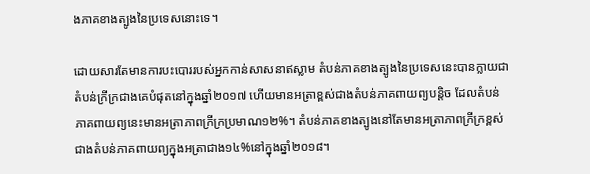ងភាគខាងត្បូងនៃប្រទេសនោះទេ។

ដោយសារតែមានការបះបោររបស់អ្នកកាន់សាសនាឥស្លាម តំបន់ភាគខាងត្បូងនៃប្រទេសនេះបានក្លាយជាតំបន់ក្រីក្រជាងគេបំផុតនៅក្នុងឆ្នាំ២០១៧ ហើយមានអត្រាខ្ពស់ជាងតំបន់ភាគពាយព្យបន្តិច ដែលតំបន់ភាគពាយព្យនេះមានអត្រាភាពក្រីក្រប្រមាណ១២%។ តំបន់ភាគខាងត្បូងនៅតែមានអត្រាភាពក្រីក្រខ្ពស់ជាងតំបន់ភាគពាយព្យក្នុងអត្រាជាង១៤%នៅក្នុងឆ្នាំ២០១៨។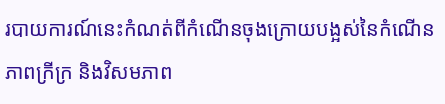របាយការណ៍នេះកំណត់ពីកំណើនចុងក្រោយបង្អស់នៃកំណើនភាពក្រីក្រ និងវិសមភាព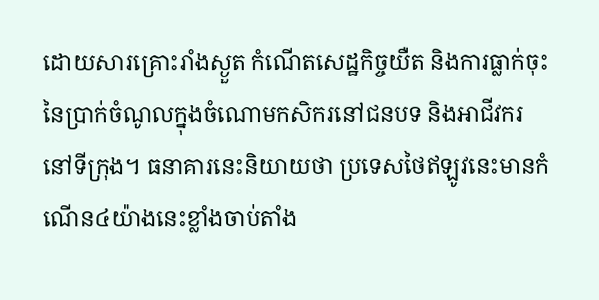ដោយសារគ្រោះរាំងស្ងួត កំណើតសេដ្ឋកិច្ចយឺត និងការធ្លាក់ចុះនៃប្រាក់ចំណូលក្នុងចំណោមកសិករនៅជនបទ និងអាជីវករនៅទីក្រុង។ ធនាគារនេះនិយាយថា ប្រទេសថៃឥឡូវនេះមានកំណើន៤យ៉ាងនេះខ្លាំងចាប់តាំង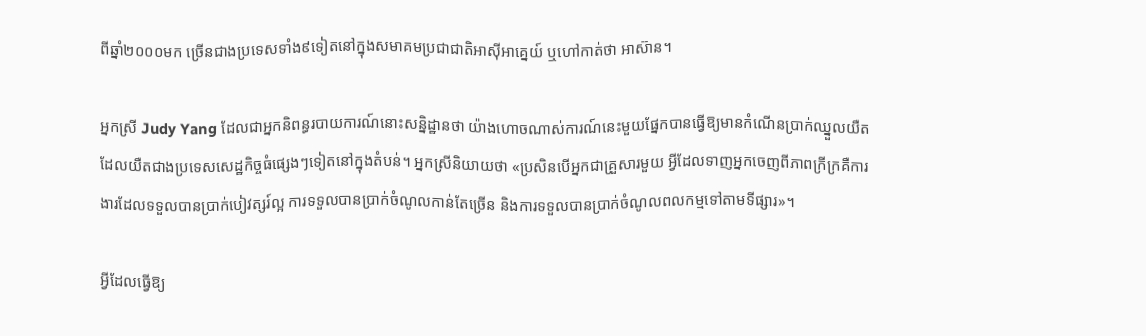ពីឆ្នាំ២០០០មក ច្រើនជាងប្រទេសទាំង៩ទៀតនៅក្នុងសមាគមប្រជាជាតិអាស៊ីអាគ្នេយ៍ ឬហៅកាត់ថា អាស៊ាន។

អ្នកស្រី Judy Yang ដែលជាអ្នកនិពន្ធរបាយការណ៍នោះសន្និដ្ឋានថា យ៉ាងហោចណាស់ការណ៍នេះមួយផ្នែកបានធ្វើឱ្យមានកំណើនប្រាក់ឈ្នួលយឺត ដែលយឺតជាងប្រទេសសេដ្ឋកិច្ចធំផ្សេងៗទៀតនៅក្នុងតំបន់។ អ្នកស្រីនិយាយថា «ប្រសិនបើអ្នកជាគ្រួសារមួយ អ្វីដែលទាញអ្នកចេញពីភាពក្រីក្រគឺការងារដែលទទួលបានប្រាក់បៀវត្សរ៍ល្អ ការទទួលបានប្រាក់ចំណូលកាន់តែច្រើន និងការទទួលបានប្រាក់ចំណូលពលកម្មទៅតាមទីផ្សារ»។

អ្វីដែលធ្វើឱ្យ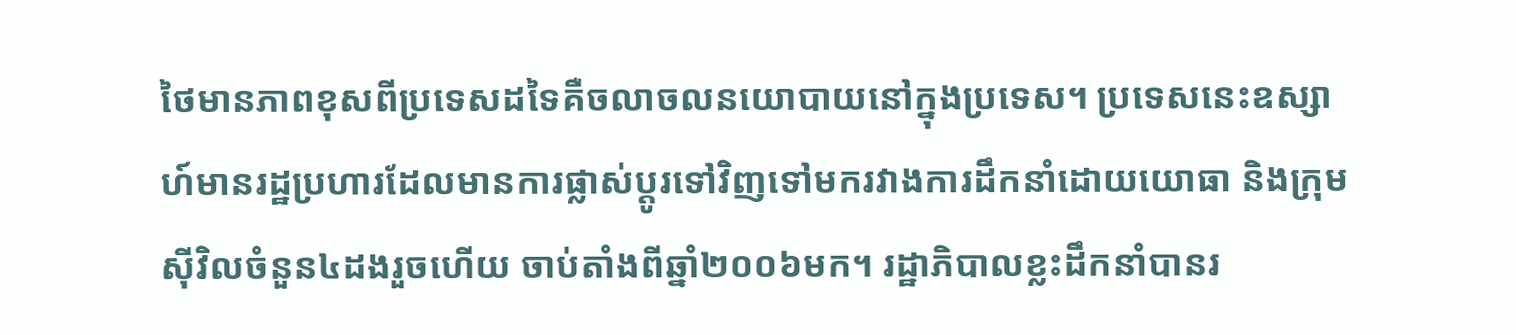ថៃមានភាពខុសពីប្រទេសដទៃគឺចលាចលនយោបាយនៅក្នុងប្រទេស។ ប្រទេសនេះឧស្សាហ៍មានរដ្ឋប្រហារដែលមានការផ្លាស់ប្តូរទៅវិញទៅមករវាងការដឹកនាំដោយយោធា និងក្រុមស៊ីវិលចំនួន៤ដងរួចហើយ ចាប់តាំងពីឆ្នាំ២០០៦មក។ រដ្ឋាភិបាលខ្លះដឹកនាំបានរ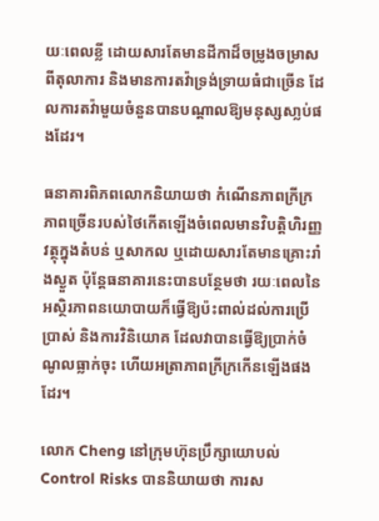យៈពេលខ្លី ដោយសារតែមានដីកាដ៏ចម្រូងចម្រាសពីតុលាការ និងមានការតវ៉ាទ្រង់ទ្រាយធំជាច្រើន ដែលការតវ៉ាមួយចំនួនបានបណ្តាលឱ្យមនុស្សសា្លប់ផងដែរ។

ធនាគារពិភពលោកនិយាយថា កំណើនភាពក្រីក្រភាពច្រើនរបស់ថៃកើតឡើងចំពេលមានវិបត្តិហិរញ្ញវត្ថុក្នុងតំបន់ ឬសាកល ឬដោយសារតែមានគ្រោះរាំងស្ងួត ប៉ុន្តែធនាគារនេះបានបន្ថែមថា រយៈពេលនៃអស្ថិរភាពនយោបាយក៏ធ្វើឱ្យប៉ះពាល់ដល់ការប្រើប្រាស់ និងការវិនិយោគ ដែលវាបានធ្វើឱ្យបា្រក់ចំណូលធ្លាក់ចុះ ហើយអត្រាភាពក្រីក្រកើនឡើងផងដែរ។

លោក Cheng នៅក្រុមហ៊ុនប្រឹក្សាយោបល់ Control Risks បាននិយាយថា ការស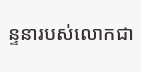ន្ទនារបស់លោកជា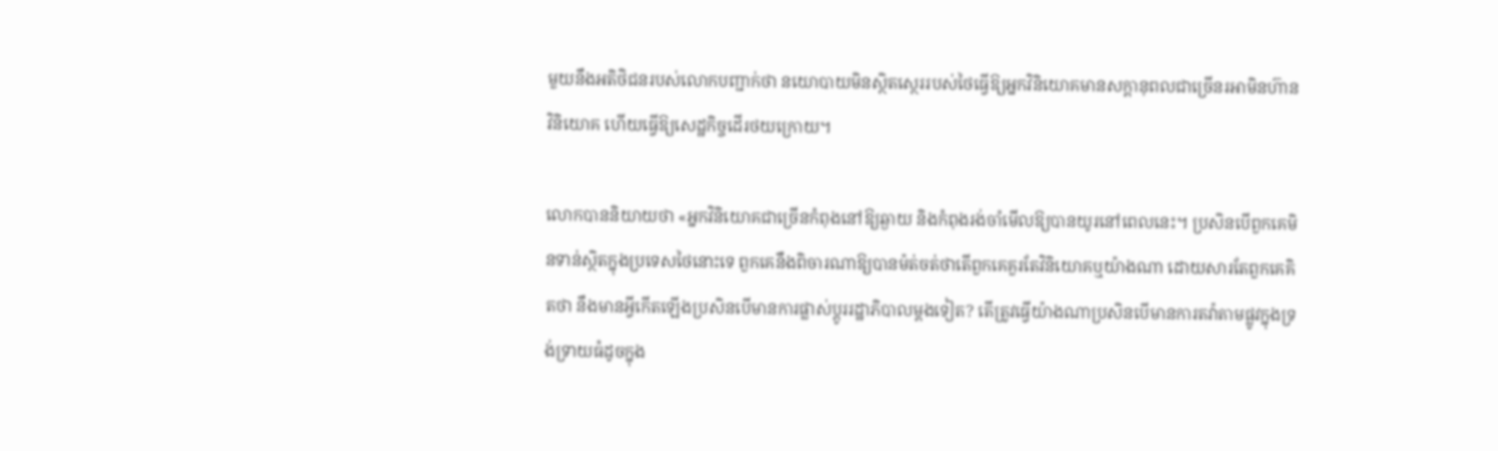មួយនឹងអតិថិជនរបស់លោកបញ្ជាក់ថា នយោបាយមិនស្ថិតស្ថេររបស់ថៃធ្វើឱ្យអ្នកវិនិយោគមានសក្តានុពលជាច្រើនរអាមិនហ៊ានវិនិយោគ ហើយធ្វើឱ្យសេដ្ឋកិច្ចដើរថយក្រោយ។

លោកបាននិយាយថា «អ្នកវិនិយោគជាច្រើនកំពុងនៅឱ្យឆ្ងាយ និងកំពុងរង់ចាំមើលឱ្យបានយូរនៅពេលនេះ។ ប្រសិនបើពួកគេមិនទាន់ស្ថិតក្នុងប្រទេសថៃនោះទេ ពួកគេនឹងពិចារណាឱ្យបានម៉ត់ចត់ថាតើពួកគេគួរតែវិនិយោគឬយ៉ាងណា ដោយសារតែពួកគេគិតថា នឹងមានអ្វីកើតឡើងប្រសិនបើមានការផ្លាស់ប្តូររដ្ឋាភិបាលម្តងទៀត? តើត្រូវធ្វើយ៉ាងណាប្រសិនបើមានការតវ៉ាតាមផ្លូវក្នុងទ្រង់ទ្រាយធំដូចក្នុង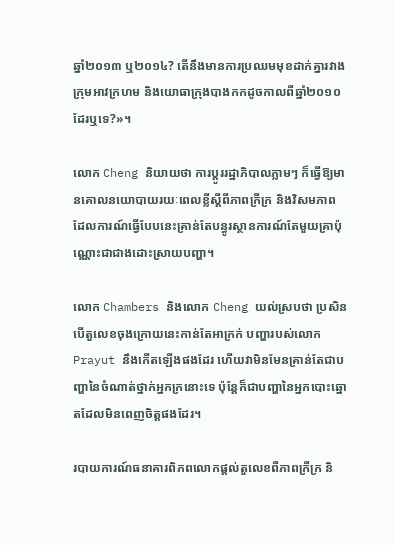ឆ្នាំ២០១៣ ឬ២០១៤? តើនឹងមានការប្រឈមមុខដាក់គ្នារវាងក្រុមអាវក្រហម និងយោធាក្រុងបាងកកដូចកាលពីឆ្នាំ២០១០ដែរឬទេ?»។

លោក Cheng និយាយថា ការប្តូររដ្ឋាភិបាលភ្លាមៗ ក៏ធ្វើឱ្យមានគោលនយោបាយរយៈពេលខ្លីស្តីពីភាពក្រីក្រ និងវិសមភាព ដែលការណ៍ធ្វើបែបនេះគ្រាន់តែបន្ធូរស្ថានការណ៍តែមួយគ្រាប៉ុណ្ណោះជាជាងដោះស្រាយបញ្ហា។

លោក Chambers និងលោក Cheng យល់ស្របថា ប្រសិនបើតួលេខចុងក្រោយនេះកាន់តែអាក្រក់ បញ្ហារបស់លោក Prayut នឹងកើតឡើងផងដែរ ហើយវាមិនមែនគ្រាន់តែជាបញ្ហានៃចំណាត់ថ្នាក់អ្នកក្រនោះទេ ប៉ុន្តែក៏ជាបញ្ហានៃអ្នកបោះឆ្នោតដែលមិនពេញចិត្តផងដែរ។

របាយការណ៍ធនាគារពិភពលោកផ្តល់តួលេខពីភាពក្រីក្រ និ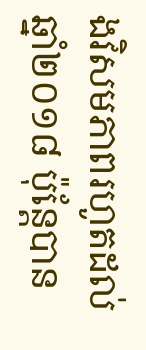ងវិសមភាពរហូតដល់ឆ្នាំ២០១៨ ប៉ុន្តែបាន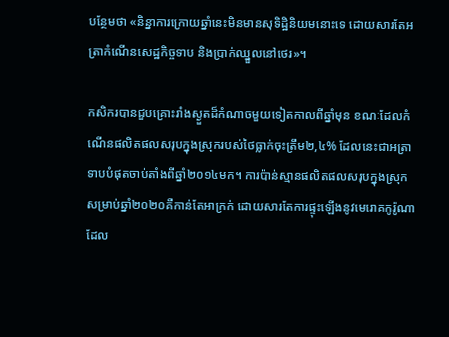បន្ថែមថា «និន្នាការក្រោយឆ្នាំនេះមិនមានសុទិដ្ឋិនិយមនោះទេ ដោយសារតែអត្រាកំណើនសេដ្ឋកិច្ចទាប និងប្រាក់ឈ្នួលនៅថេរ»។

កសិករបានជួបគ្រោះរាំងស្ងួតដ៏កំណាចមួយទៀតកាលពីឆ្នាំមុន ខណៈដែលកំណើនផលិតផលសរុបក្នុងស្រុករបស់ថៃធ្លាក់ចុះត្រឹម២,៤% ដែលនេះជាអត្រាទាបបំផុតចាប់តាំងពីឆ្នាំ២០១៤មក។ ការប៉ាន់ស្មានផលិតផលសរុបក្នុងស្រុកសម្រាប់ឆ្នាំ២០២០គឺកាន់តែអាក្រក់ ដោយសារតែការផ្ទុះឡើងនូវមេរោគកូរ៉ូណា ដែល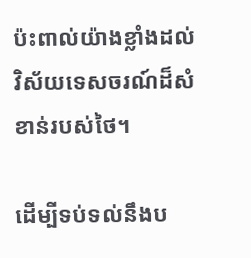ប៉ះពាល់យ៉ាងខ្លាំងដល់វិស័យទេសចរណ៍ដ៏សំខាន់របស់ថៃ។

ដើម្បីទប់ទល់នឹងប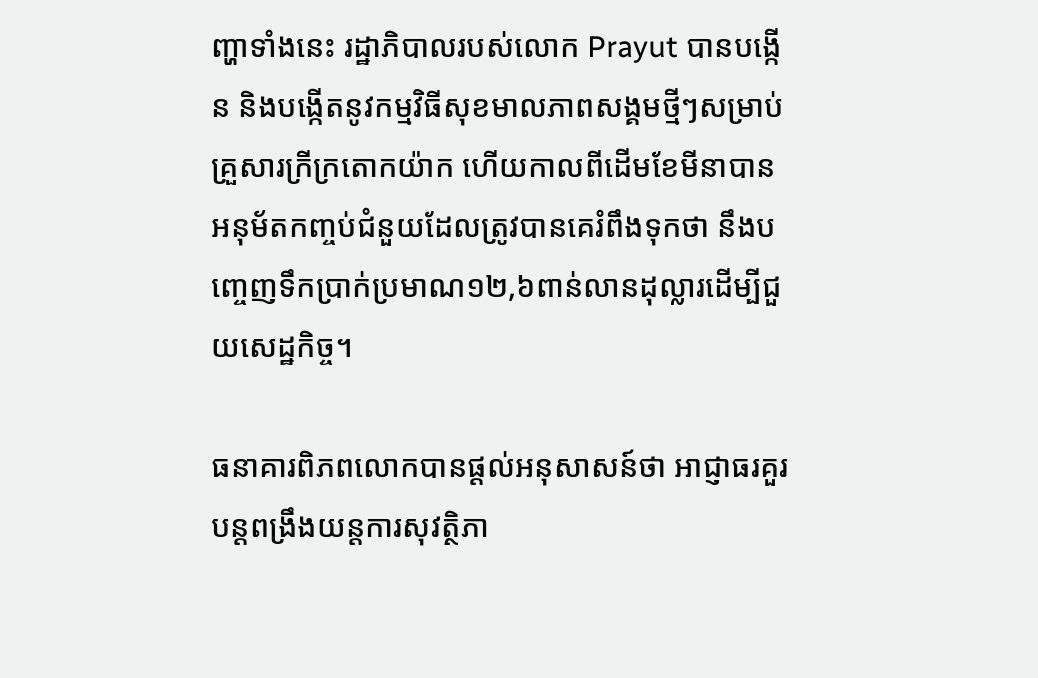ញ្ហាទាំងនេះ រដ្ឋាភិបាលរបស់លោក Prayut បានបង្កើន និងបង្កើតនូវកម្មវិធីសុខមាលភាពសង្គមថ្មីៗសម្រាប់គ្រួសារក្រីក្រតោកយ៉ាក ហើយកាលពីដើមខែមីនាបានអនុម័តកញ្ចប់ជំនួយដែលត្រូវបានគេរំពឹងទុកថា នឹងបញ្ចេញទឹកប្រាក់ប្រមាណ១២,៦ពាន់លានដុល្លារដើម្បីជួយសេដ្ឋកិច្ច។

ធនាគារពិភពលោកបានផ្តល់អនុសាសន៍ថា អាជ្ញាធរគួរបន្តពង្រឹងយន្តការសុវត្ថិភា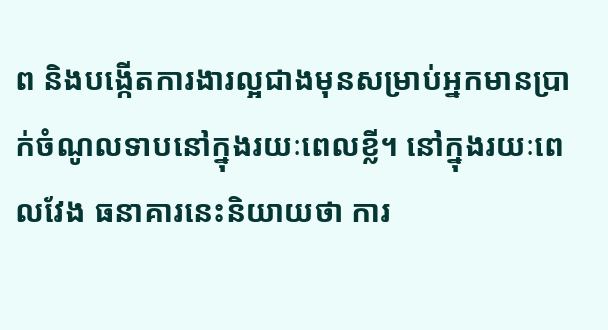ព និងបង្កើតការងារល្អជាងមុនសម្រាប់អ្នកមានប្រាក់ចំណូលទាបនៅក្នុងរយៈពេលខ្លី។ នៅក្នុងរយៈពេលវែង ធនាគារនេះនិយាយថា ការ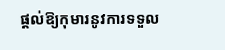ផ្តល់ឱ្យកុមារនូវការទទួល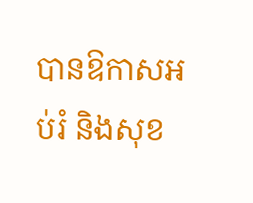បានឱកាសអប់រំ និងសុខ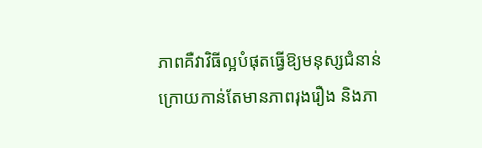ភាពគឺវាវិធីល្អបំផុតធ្វើឱ្យមនុស្សជំនាន់ក្រោយកាន់តែមានភាពរុងរឿង និងភា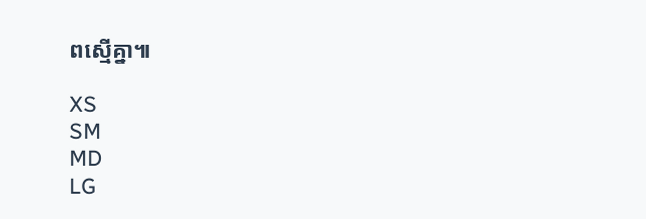ពស្មើគ្នា៕

XS
SM
MD
LG